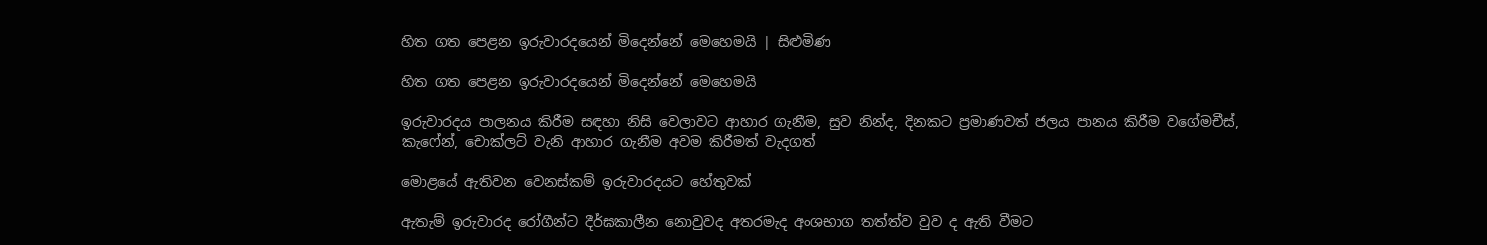හිත ගත පෙළන ඉරුවාරදයෙන් මිදෙන්නේ මෙහෙමයි | සිළුමිණ

හිත ගත පෙළන ඉරුවාරදයෙන් මිදෙන්නේ මෙහෙමයි

ඉරුවාරදය පාලනය කිරීම සඳහා නිසි වෙලාවට ආහාර ගැනීම, සුව නින්ද, දිනකට ප්‍රමාණවත් ජලය පානය කිරීම වගේමචීස්, කැෆේන්, චොක්ලට් වැනි ආහාර ගැනීම අවම කිරීමත් වැදගත්

මොළයේ ඇතිවන වෙනස්කම් ඉරුවාරදයට හේතුවක්

ඇතැම් ඉරුවාරද රෝගීන්ට දීර්ඝකාලීන නොවුවද අතරමැද අංශභාග තත්ත්ව වුව ද ඇති වීමට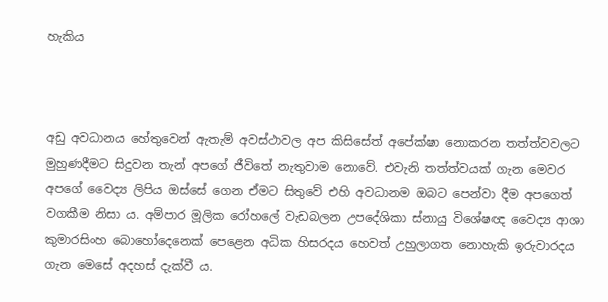හැකිය



අඩු අවධානය හේතුවෙන් ඇතැම් අවස්ථාවල අප කිසිසේත් අපේක්ෂා නොකරන තත්ත්වවලට මුහුණදීමට සිදුවන තැන් අපගේ ජීවිතේ නැතුවාම නොවේ. එවැනි තත්ත්වයක් ගැන මෙවර අපගේ වෛද්‍ය ලිපිය ඔස්සේ ගෙන ඒමට සිතුවේ එහි අවධානම ඔබට පෙන්වා දීම අපගෙත් වගකීම නිසා ය. අම්පාර මූලික රෝහලේ වැඩබලන උපදේශිකා ස්නායු විශේෂඥ වෛද්‍ය ආශා කුමාරසිංහ බොහෝදෙනෙක් පෙළෙන අධික හිසරදය හෙවත් උහුලාගත නොහැකි ඉරුවාරදය ගැන මෙසේ අදහස් දැක්වී ය.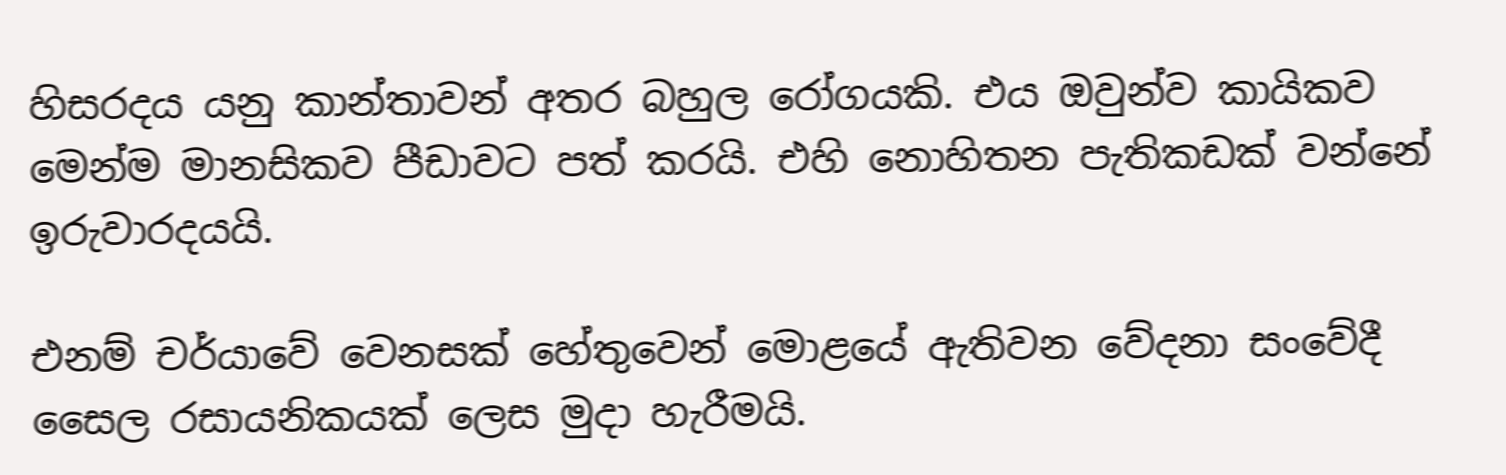හිසරදය යනු කාන්තාවන් අතර බහුල රෝගයකි. එය ඔවුන්ව කායිකව මෙන්ම මානසිකව පීඩාවට පත් කරයි. එහි නොහිතන පැතිකඩක් වන්නේ ඉරුවාරදයයි.

එනම් චර්යාවේ වෙනසක් හේතුවෙන් මොළයේ ඇතිවන වේදනා සංවේදී සෛල රසායනිකයක් ලෙස මුදා හැරීමයි.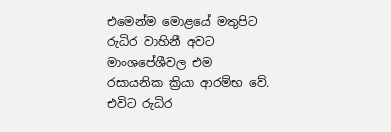එමෙන්ම මොළයේ මතුපිට රුධිර වාහිනී අවට මාංශපේශීවල එම රසායනික ක්‍රියා ආරම්භ වේ. එවිට රුධිර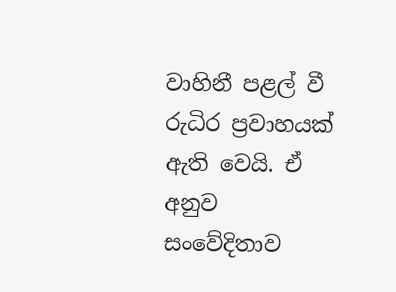වාහිනී පළල් වී රුධිර ප්‍රවාහයක් ඇති වෙයි. ඒ අනුව සංවේදිතාව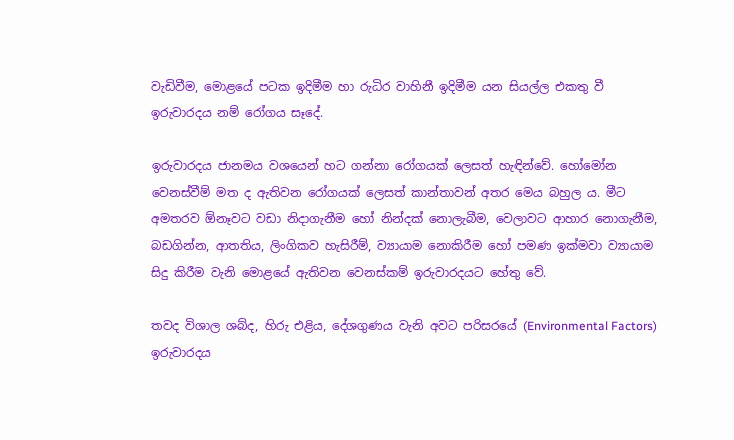වැඩිවීම, මොළයේ පටක ඉදිමීම හා රුධිර වාහිනී ඉදිමීම යන සියල්ල එකතු වී ඉරුවාරදය නම් රෝගය සෑදේ.

ඉරුවාරදය ජානමය වශයෙන් හට ගන්නා රෝගයක් ලෙසත් හැඳින්වේ. හෝමෝන වෙනස්වීම් මත ද ඇතිවන රෝගයක් ලෙසත් කාන්තාවන් අතර මෙය බහුල ය. මීට අමතරව ඕනෑවට වඩා නිදාගැනීම හෝ නින්දක් නොලැබීම, වෙලාවට ආහාර නොගැනීම, බඩගින්න, ආතතිය, ලිංගිකව හැසිරීම්, ව්‍යායාම නොකිරීම හෝ පමණ ඉක්මවා ව්‍යායාම සිදු කිරීම වැනි මොළයේ ඇතිවන වෙනස්කම් ඉරුවාරදයට හේතු වේ.

තවද විශාල ශබ්ද, හිරු එළිය, දේශගුණය වැනි අවට පරිසරයේ (Environmental Factors) ඉරුවාරදය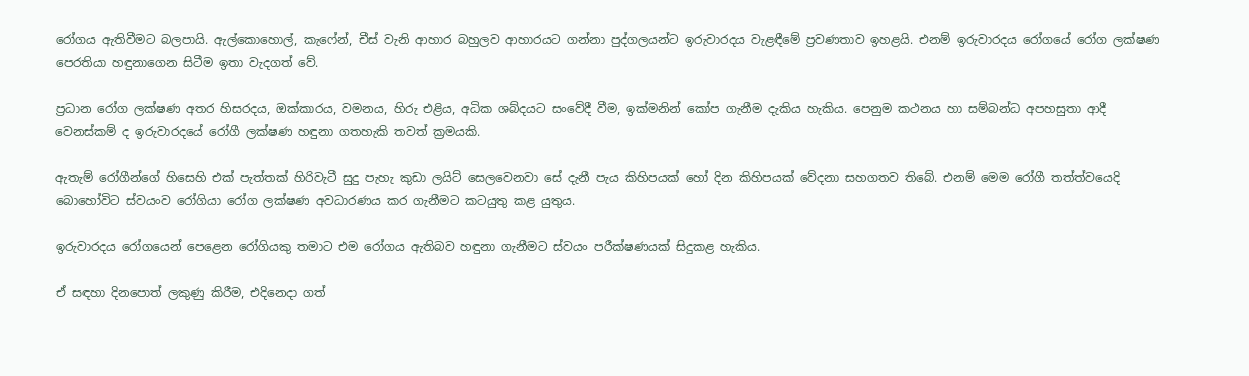රෝගය ඇතිවීමට බලපායි. ඇල්කොහොල්, කැෆේන්, චීස් වැනි ආහාර බහුලව ආහාරයට ගන්නා පුද්ගලයන්ට ඉරුවාරදය වැළඳීමේ ප්‍රවණතාව ඉහළයි. එනම් ඉරුවාරදය රෝගයේ රෝග ලක්ෂණ පෙරතියා හඳුනාගෙන සිටීම ඉතා වැදගත් වේ.

ප්‍රධාන රෝග ලක්ෂණ අතර හිසරදය, ඔක්කාරය, වමනය, හිරු එළිය, අධික ශබ්දයට සංවේදී වීම, ඉක්මනින් කෝප ගැනීම දැකිය හැකිය. පෙනුම කථනය හා සම්බන්ධ අපහසුතා ආදී වෙනස්කම් ද ඉරුවාරදයේ රෝගී ලක්ෂණ හඳුනා ගතහැකි තවත් ක්‍රමයකි.

ඇතැම් රෝගීන්ගේ හිසෙහි එක් පැත්තක් හිරිවැටී සුදු පැහැ කුඩා ලයිට් සෙලවෙනවා සේ දැනී පැය කිහිපයක් හෝ දින කිහිපයක් වේදනා සහගතව තිබේ. එනම් මෙම රෝගී තත්ත්වයෙදි බොහෝවිට ස්වයංව රෝගියා රෝග ලක්ෂණ අවධාරණය කර ගැනීමට කටයුතු කළ යුතුය.

ඉරුවාරදය රෝගයෙන් පෙළෙන රෝගියකු තමාට එම රෝගය ඇතිබව හඳුනා ගැනීමට ස්වයං පරීක්ෂණයක් සිදුකළ හැකිය.

ඒ සඳහා දිනපොත් ලකුණු කිරීම, එදිනෙදා ගත්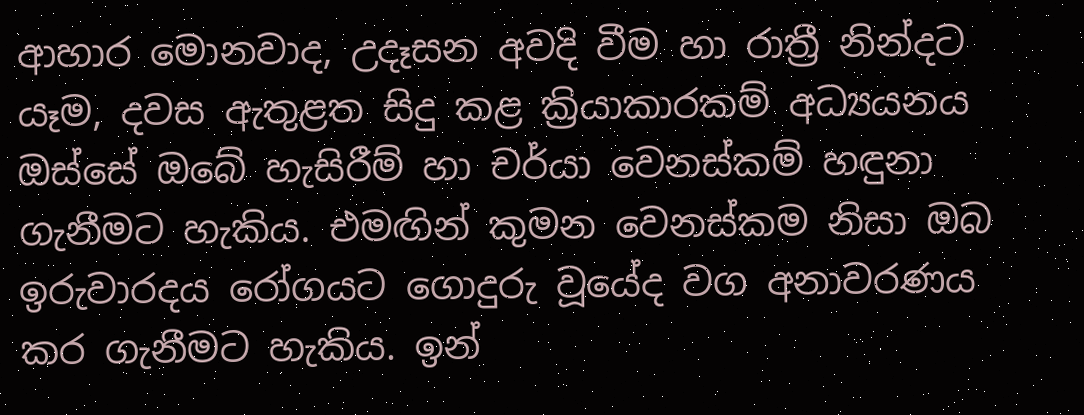ආහාර මොනවාද, උදෑසන අවදි වීම හා රාත්‍රී නින්දට යෑම, දවස ඇතුළත සිදු කළ ක්‍රියාකාරකම් අධ්‍යයනය ඔස්සේ ඔබේ හැසිරීම් හා චර්යා වෙනස්කම් හඳුනා ගැනීමට හැකිය. එමඟින් කුමන වෙනස්කම නිසා ඔබ ඉරුවාරදය රෝගයට ගොදුරු වූයේද වග අනාවරණය කර ගැනීමට හැකිය. ඉන්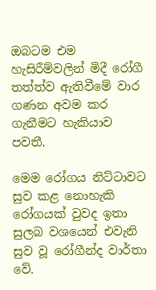ඔබටම එම හැසිරීම්වලින් මිදී රෝගී තත්ත්ව ඇතිවීමේ වාර ගණන අවම කර ගැනීමට හැකියාව පවතී.

මෙම රෝගය නිට්ටාවට සුව කළ නොහැකි රෝගයක් වුවද ඉතා සුලබ වශයෙන් එවැනි සුව වූ රෝගීන්ද වාර්තා වේ.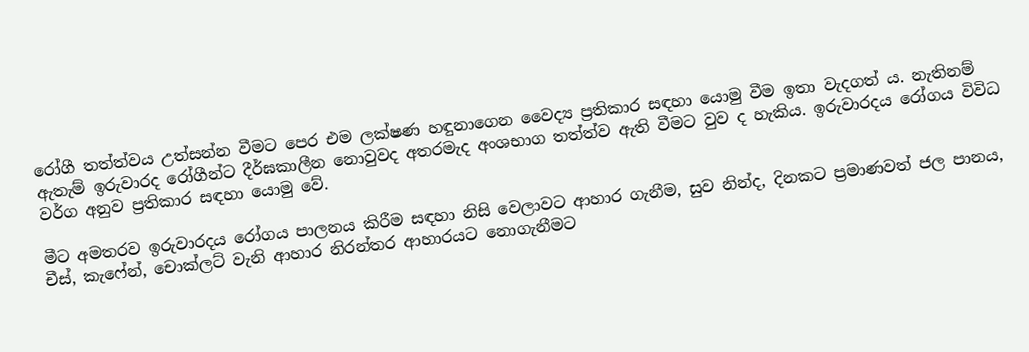රෝගී තත්ත්වය උත්සන්න වීමට පෙර එම ලක්ෂණ හඳුනාගෙන වෛද්‍ය ප්‍රතිකාර සඳහා යොමු වීම ඉතා වැදගත් ය. නැතිනම් ඇතැම් ඉරුවාරද රෝගීන්ට දීර්ඝකාලීන නොවුවද අතරමැද අංශභාග තත්ත්ව ඇති වීමට වුව ද හැකිය. ඉරුවාරදය රෝගය විවිධ වර්ග අනුව ප්‍රතිකාර සඳහා යොමු වේ.

මීට අමතරව ඉරුවාරදය රෝගය පාලනය කිරීම සඳහා නිසි වෙලාවට ආහාර ගැනීම, සුව නින්ද, දිනකට ප්‍රමාණවත් ජල පානය, චීස්, කැෆේන්, චොක්ලට් වැනි ආහාර නිරන්තර ආහාරයට නොගැනීමට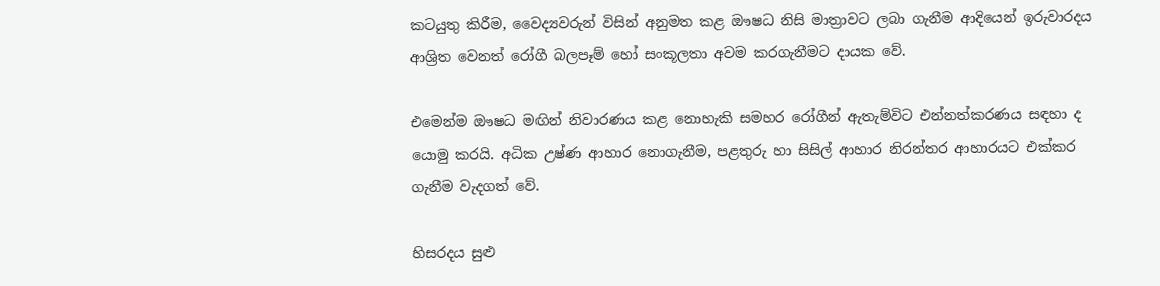කටයුතු කිරීම, වෛද්‍යවරුන් විසින් අනුමත කළ ඖෂධ නිසි මාත්‍රාවට ලබා ගැනීම ආදියෙන් ඉරුවාරදය ආශ්‍රිත වෙනත් රෝගී බලපෑම් හෝ සංකූලතා අවම කරගැනීමට දායක වේ.

එමෙන්ම ඖෂධ මඟින් නිවාරණය කළ නොහැකි සමහර රෝගීන් ඇතැම්විට එන්නත්කරණය සඳහා ද යොමු කරයි. අධික උෂ්ණ ආහාර නොගැනීම, පළතුරු හා සිසිල් ආහාර නිරන්තර ආහාරයට එක්කර ගැනීම වැදගත් වේ.

හිසරදය සුළු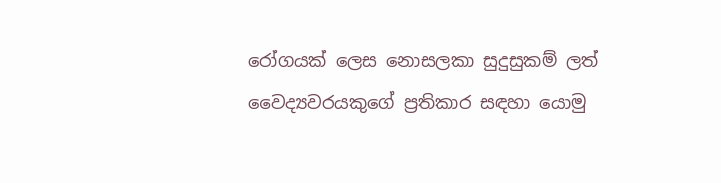රෝගයක් ලෙස නොසලකා සුදුසුකම් ලත් වෛද්‍යවරයකුගේ ප්‍රතිකාර සඳහා යොමු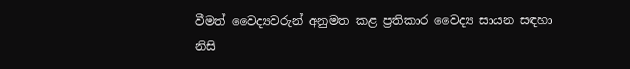වීමත් වෛද්‍යවරුන් අනුමත කළ ප්‍රතිකාර වෛද්‍ය සායන සඳහා නිසි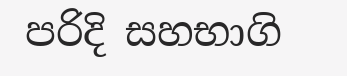පරිදි සහභාගි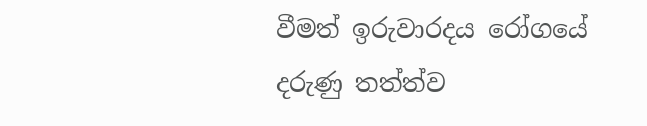වීමත් ඉරුවාරදය රෝගයේ දරුණු තත්ත්ව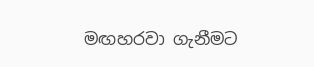මඟහරවා ගැනීමට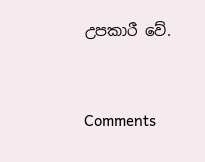උපකාරී වේ.



Comments